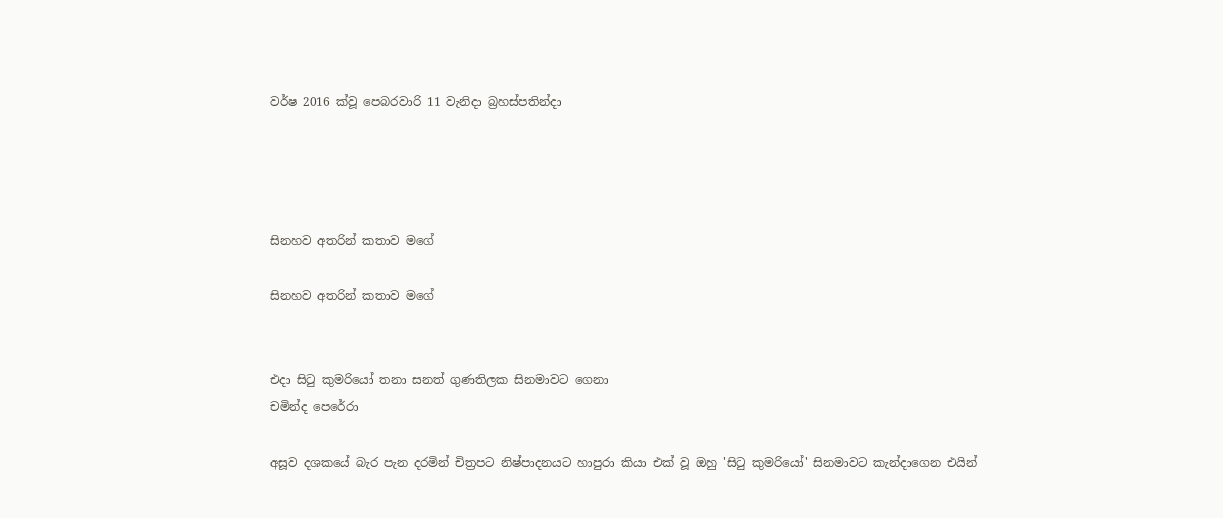වර්ෂ 2016 ක්වූ පෙබරවාරි 11 වැනිදා බ්‍රහස්පතින්දා




සිනහව අතරින් කතාව මගේ

සිනහව අතරින් කතාව මගේ


එදා සිටු කුමරියෝ තනා සනත් ගුණතිලක සිනමාවට ගෙනා
චමින්ද පෙරේරා

අසූව දශකයේ බැර පැන දරමින් චිත්‍රපට නිෂ්පාදනයට හාපුරා කියා එක් වූ ඔහු 'සිටු කුමරියෝ' සිනමාවට කැන්දාගෙන එයින්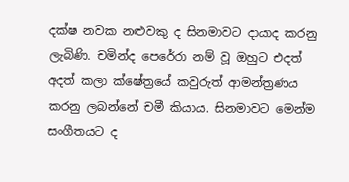දක්ෂ නවක නළුවකු ද සිනමාවට දායාද කරනු ලැබිණි. චමින්ද පෙරේරා නම් වූ ඔහුට එදත් අදත් කලා ක්ෂේත්‍රයේ කවුරුත් ආමන්ත්‍රණය කරනු ලබන්නේ චමී කියාය. සිනමාවට මෙන්ම සංගීතයට ද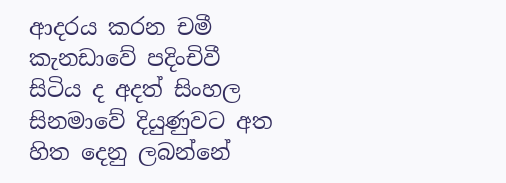ආදරය කරන චමී කැනඩාවේ පදිංචිවී සිටිය ද අදත් සිංහල සිනමාවේ දියුණුවට අත හිත දෙනු ලබන්නේ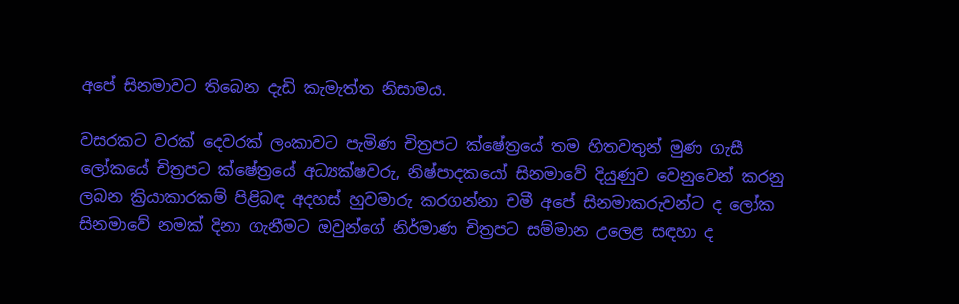අපේ සිනමාවට තිබෙන දැඩි කැමැත්ත නිසාමය.

වසරකට වරක් දෙවරක් ලංකාවට පැමිණ චිත්‍රපට ක්ෂේත්‍රයේ තම හිතවතුන් මුණ ගැසී ලෝකයේ චිත්‍රපට ක්ෂේත්‍රයේ අධ්‍යක්ෂවරු, නිෂ්පාදකයෝ සිනමාවේ දියුණුව වෙනුවෙන් කරනු ලබන ක්‍රියාකාරකම් පිළිබඳ අදහස් හුවමාරු කරගන්නා චමී අපේ සිනමාකරුවන්ට ද ලෝක සිනමාවේ නමක් දිනා ගැනීමට ඔවුන්ගේ නිර්මාණ චිත්‍රපට සම්මාන උලෙළ සඳහා ද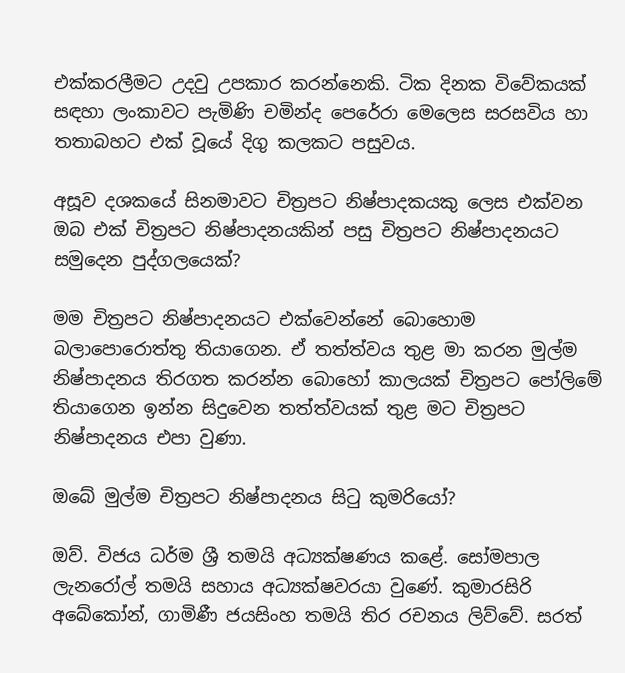එක්කරලීමට උදවු උපකාර කරන්නෙකි. ටික දිනක විවේකයක් සඳහා ලංකාවට පැමිණි චමින්ද පෙරේරා මෙලෙස සරසවිය හා තතාබහට එක් වූයේ දිගු කලකට පසුවය.

අසූව දශකයේ සිනමාවට චිත්‍රපට නිෂ්පාදකයකු ලෙස එක්වන ඔබ එක් චිත්‍රපට නිෂ්පාදනයකින් පසු චිත්‍රපට නිෂ්පාදනයට සමුදෙන පුද්ගලයෙක්?

මම චිත්‍රපට නිෂ්පාදනයට එක්වෙන්නේ බොහොම බලාපොරොත්තු තියාගෙන. ඒ තත්ත්වය තුළ මා කරන මුල්ම නිෂ්පාදනය තිරගත කරන්න බොහෝ කාලයක් චිත්‍රපට පෝලිමේ තියාගෙන ඉන්න සිදුවෙන තත්ත්වයක් තුළ මට චිත්‍රපට නිෂ්පාදනය එපා වුණා.

ඔබේ මුල්ම චිත්‍රපට නිෂ්පාදනය සිටු කුමරියෝ?

ඔව්. විජය ධර්ම ශ්‍රී තමයි අධ්‍යක්ෂණය කළේ. සෝමපාල ලැනරෝල් තමයි සහාය අධ්‍යක්ෂවරයා වුණේ. කුමාරසිරි අබේකෝන්, ගාමිණී ජයසිංහ තමයි තිර රචනය ලිව්වේ. සරත්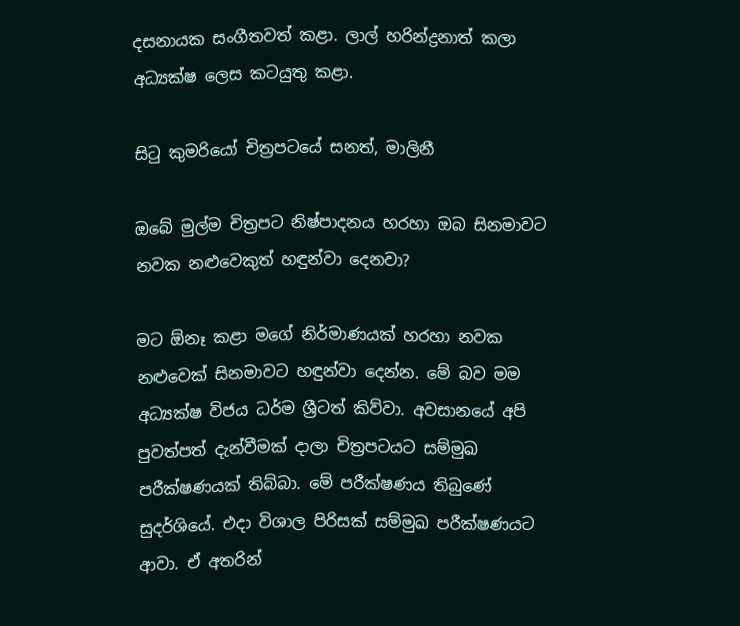දසනායක සංගීතවත් කළා. ලාල් හරින්ද්‍රනාත් කලා අධ්‍යක්ෂ ලෙස කටයුතු කළා.

සිටු කුමරියෝ චිත්‍රපටයේ සනත්, මාලිනී

ඔබේ මුල්ම චිත්‍රපට නිෂ්පාදනය හරහා ඔබ සිනමාවට නවක නළුවෙකුත් හඳුන්වා දෙනවා?

මට ඕනෑ කළා මගේ නිර්මාණයක් හරහා නවක නළුවෙක් සිනමාවට හඳුන්වා දෙන්න. මේ බව මම අධ්‍යක්ෂ විජය ධර්ම ශ්‍රීටත් කිව්වා. අවසානයේ අපි පුවත්පත් දැන්වීමක් දාලා චිත්‍රපටයට සම්මුඛ පරීක්ෂණයක් තිබ්බා. මේ පරීක්ෂණය තිබුණේ සුදර්ශියේ. එදා විශාල පිරිසක් සම්මුඛ පරීක්ෂණයට ආවා. ඒ අතරින්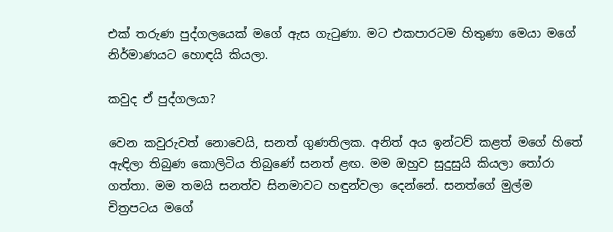එක් තරුණ පුද්ගලයෙක් මගේ ඇස ගැටුණා. මට එකපාරටම හිතුණා මෙයා මගේ නිර්මාණයට හොඳයි කියලා.

කවුද ඒ පුද්ගලයා?

වෙන කවුරුවත් නොවෙයි, සනත් ගුණතිලක. අනිත් අය ඉන්ටව් කළත් මගේ හිතේ ඇඳිලා තිබුණ කොලිටිය තිබුණේ සනත් ළඟ. මම ඔහුව සුදුසුයි කියලා තෝරා ගත්තා. මම තමයි සනත්ව සිනමාවට හඳුන්වලා දෙන්නේ. සනත්ගේ මුල්ම චිත්‍රපටය මගේ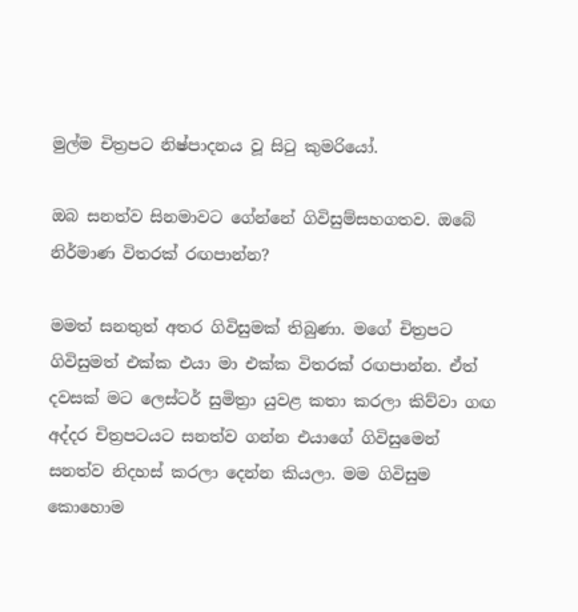මුල්ම චිත්‍රපට නිෂ්පාදනය වූ සිටු කුමරියෝ.

ඔබ සනත්ව සිනමාවට ගේන්නේ ගිවිසුම්සහගතව. ඔබේ නිර්මාණ විතරක් රඟපාන්න?

මමත් සනතුත් අතර ගිවිසුමක් තිබුණා. මගේ චිත්‍රපට ගිවිසුමත් එක්ක එයා මා එක්ක විතරක් රඟපාන්න. ඒත් දවසක් මට ලෙස්ටර් සුමිත්‍රා යුවළ කතා කරලා කිව්වා ගඟ අද්දර චිත්‍රපටයට සනත්ව ගන්න එයාගේ ගිවිසුමෙන් සනත්ව නිදහස් කරලා දෙන්න කියලා. මම ගිවිසුම කොහොම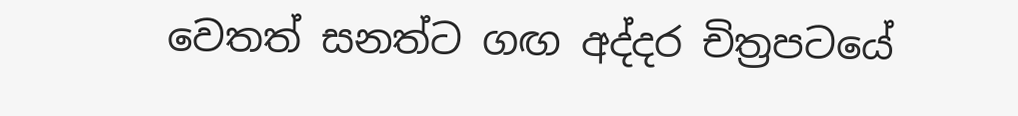වෙතත් සනත්ට ගඟ අද්දර චිත්‍රපටයේ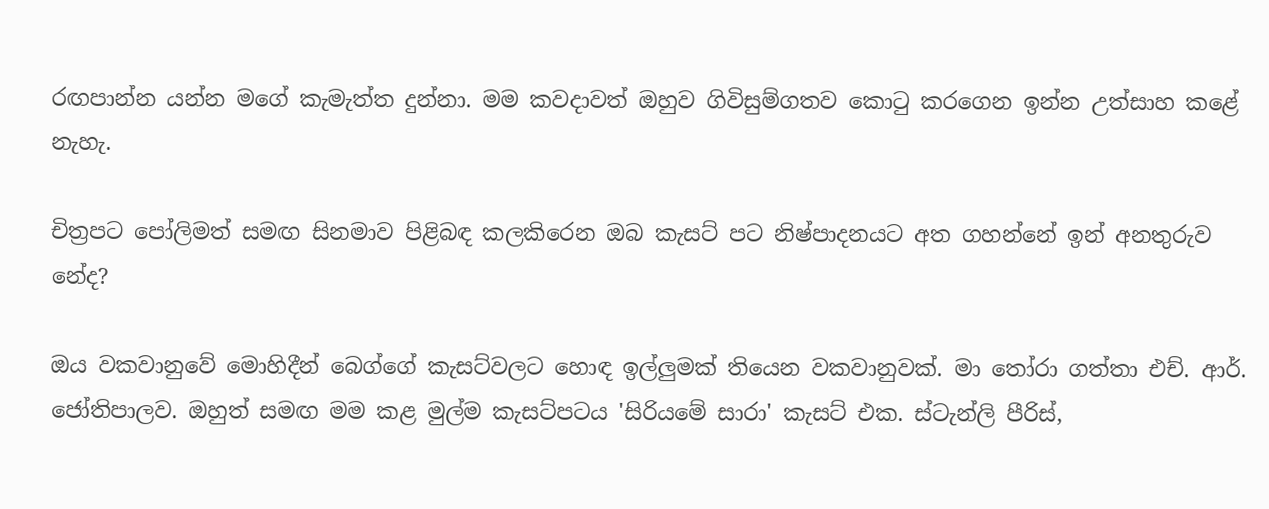රඟපාන්න යන්න මගේ කැමැත්ත දුන්නා. මම කවදාවත් ඔහුව ගිවිසුම්ගතව කොටු කරගෙන ඉන්න උත්සාහ කළේ නැහැ.

චිත්‍රපට පෝලිමත් සමඟ සිනමාව පිළිබඳ කලකිරෙන ඔබ කැසට් පට නිෂ්පාදනයට අත ගහන්නේ ඉන් අනතුරුව නේද?

ඔය වකවානුවේ මොහිදීන් බෙග්ගේ කැසට්වලට හොඳ ඉල්ලුමක් තියෙන වකවානුවක්. මා තෝරා ගත්තා එච්. ආර්. ජෝතිපාලව. ඔහුත් සමඟ මම කළ මුල්ම කැසට්පටය 'සිරියමේ සාරා' කැසට් එක. ස්ටැන්ලි පීරිස්,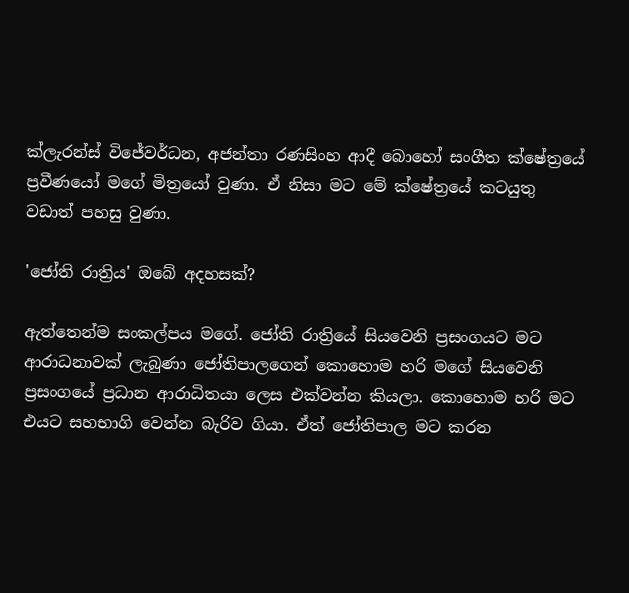ක්ලැරන්ස් විජේවර්ධන, අජන්තා රණසිංහ ආදී බොහෝ සංගීත ක්ෂේත්‍රයේ ප්‍රවීණයෝ මගේ මිත්‍රයෝ වුණා. ඒ නිසා මට මේ ක්ෂේත්‍රයේ කටයුතු වඩාත් පහසු වුණා.

'ජෝති රාත්‍රිය' ඔබේ අදහසක්?

ඇත්තෙන්ම සංකල්පය මගේ. ජෝති රාත්‍රියේ සියවෙනි ප්‍රසංගයට මට ආරාධනාවක් ලැබුණා ජෝතිපාලගෙන් කොහොම හරි මගේ සියවෙනි ප්‍රසංගයේ ප්‍රධාන ආරාධිතයා ලෙස එක්වන්න කියලා. කොහොම හරි මට එයට සහභාගි වෙන්න බැරිව ගියා. ඒත් ජෝතිපාල මට කරන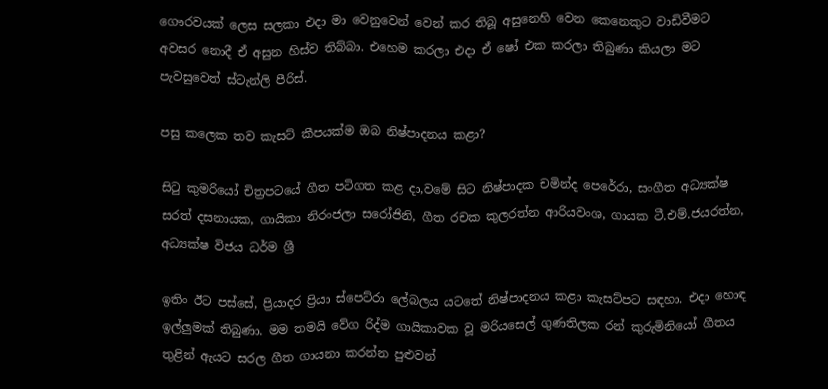ගෞරවයක් ලෙස සලකා එදා මා වෙනුවෙන් වෙන් කර තිබූ අසුනෙහි වෙන කෙනෙකුට වාඩිවීමට අවසර නොදී ඒ අසුන හිස්ව තිබ්බා. එහෙම කරලා එදා ඒ ෂෝ එක කරලා තිබුණා කියලා මට පැවසුවෙත් ස්ටැන්ලි පීරිස්.

පසු කලෙක තව කැසට් කීපයක්ම ඔබ නිෂ්පාදනය කළා?

සිටු කුමරියෝ චිත්‍රපටයේ ගීත පටිගත කළ දා,වමේ සිට නිෂ්පාදක චමින්ද පෙරේරා, සංගීත අධ්‍යක්ෂ සරත් දසනායක, ගායිකා නිරංජලා සරෝජිනි, ගීත රචක කුලරත්න ආරියවංශ, ගායක ටී.එම්.ජයරත්න, අධ්‍යක්ෂ විජය ධර්ම ශ්‍රී

ඉතිං ඊට පස්සේ, ප්‍රියාදර ප්‍රියා ස්පෙට්රා ලේබලය යටතේ නිෂ්පාදනය කළා කැසට්පට සඳහා. එදා හොඳ ඉල්ලුමක් තිබුණා. මම තමයි වේග රිද්ම ගායිකාවක වූ මරියසෙල් ගුණතිලක රන් කුරුමිනියෝ ගීතය තුළින් ඇයට සරල ගීත ගායනා කරන්න පුළුවන්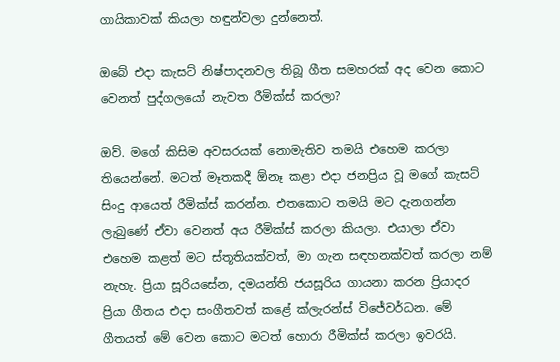ගායිකාවක් කියලා හඳුන්වලා දුන්නෙත්.

ඔබේ එදා කැසට් නිෂ්පාදනවල තිබූ ගීත සමහරක් අද වෙන කොට වෙනත් පුද්ගලයෝ නැවත රීමික්ස් කරලා?

ඔව්. මගේ කිසිම අවසරයක් නොමැතිව තමයි එහෙම කරලා තියෙන්නේ. මටත් මෑතකදී ඕනෑ කළා එදා ජනප්‍රිය වූ මගේ කැසට් සිංදු ආයෙත් රීමික්ස් කරන්න. එතකොට තමයි මට දැනගන්න ලැබුණේ ඒවා වෙනත් අය රීමික්ස් කරලා කියලා. එයාලා ඒවා එහෙම කළත් මට ස්තූතියක්වත්, මා ගැන සඳහනක්වත් කරලා නම් නැහැ. ප්‍රියා සූරියසේන, දමයන්ති ජයසූරිය ගායනා කරන ප්‍රියාදර ප්‍රියා ගීතය එදා සංගීතවත් කළේ ක්ලැරන්ස් විජේවර්ධන. මේ ගීතයත් මේ වෙන කොට මටත් හොරා රීමික්ස් කරලා ඉවරයි.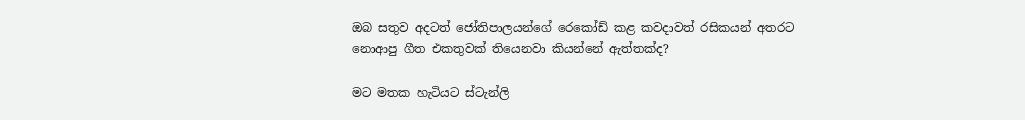ඔබ සතුව අදටත් ජෝතිපාලයන්ගේ රෙකෝඩ් කළ කවදාවත් රසිකයන් අතරට නොආපු ගීත එකතුවක් තියෙනවා කියන්නේ ඇත්තක්ද?

මට මතක හැටියට ස්ටැන්ලි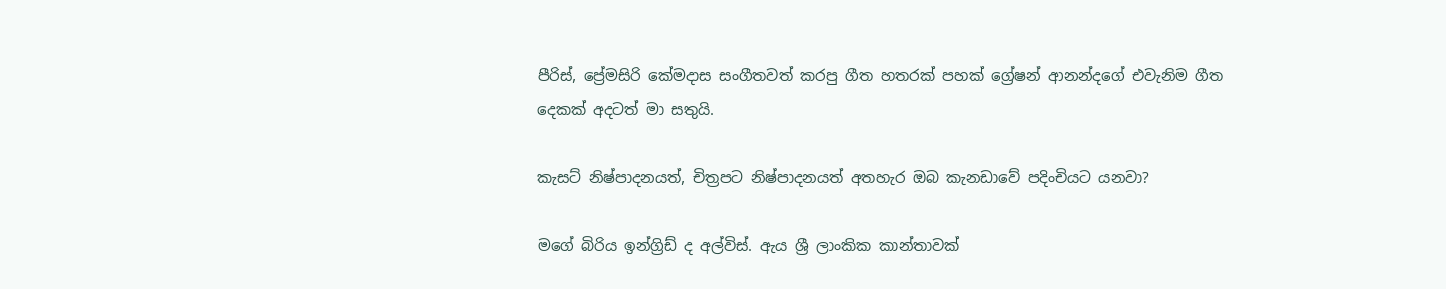පීරිස්, ප්‍රේමසිරි කේමදාස සංගීතවත් කරපු ගීත හතරක් පහක් ග්‍රේෂන් ආනන්දගේ එවැනිම ගීත දෙකක් අදටත් මා සතුයි.

කැසට් නිෂ්පාදනයත්, චිත්‍රපට නිෂ්පාදනයත් අතහැර ඔබ කැනඩාවේ පදිංචියට යනවා?

මගේ බිරිය ඉන්ග්‍රිඩ් ද අල්විස්. ඇය ශ්‍රී ලාංකික කාන්තාවක්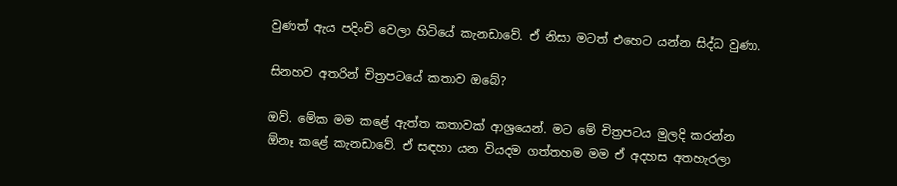වුණත් ඇය පදිංචි වෙලා හිටියේ කැනඩාවේ. ඒ නිසා මටත් එහෙට යන්න සිද්ධ වුණා.

සිනහව අතරින් චිත්‍රපටයේ කතාව ඔබේ?

ඔව්. මේක මම කළේ ඇත්ත කතාවක් ආශ්‍රයෙන්. මට මේ චිත්‍රපටය මුලදි කරන්න ඕනෑ කළේ කැනඩාවේ. ඒ සඳහා යන වියදම ගත්තහම මම ඒ අදහස අතහැරලා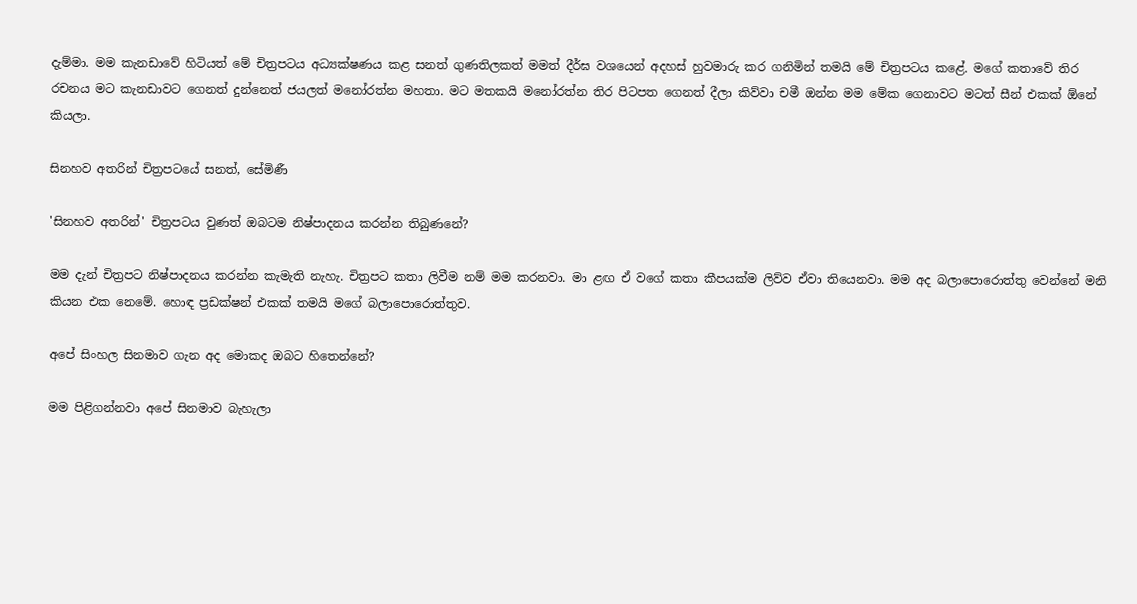දැම්මා. මම කැනඩාවේ හිටියත් මේ චිත්‍රපටය අධ්‍යක්ෂණය කළ සනත් ගුණතිලකත් මමත් දීර්ඝ වශයෙන් අදහස් හුවමාරු කර ගනිමින් තමයි මේ චිත්‍රපටය කළේ. මගේ කතාවේ තිර රචනය මට කැනඩාවට ගෙනත් දුන්නෙත් ජයලත් මනෝරත්න මහතා. මට මතකයි මනෝරත්න තිර පිටපත ගෙනත් දීලා කිව්වා චමී ඔන්න මම මේක ගෙනාවට මටත් සීන් එකක් ඕනේ කියලා.

සිනහව අතරින් චිත්‍රපටයේ සනත්, සේමිණී

'සිනහව අතරින්' චිත්‍රපටය වුණත් ඔබටම නිෂ්පාදනය කරන්න තිබුණනේ?

මම දැන් චිත්‍රපට නිෂ්පාදනය කරන්න කැමැති නැහැ. චිත්‍රපට කතා ලිවීම නම් මම කරනවා. මා ළඟ ඒ වගේ කතා කීපයක්ම ලිව්ව ඒවා තියෙනවා. මම අද බලාපොරොත්තු වෙන්නේ මනි කියන එක නෙමේ. හොඳ ප්‍රඩක්ෂන් එකක් තමයි මගේ බලාපොරොත්තුව.

අපේ සිංහල සිනමාව ගැන අද මොකද ඔබට හිතෙන්නේ?

මම පිළිගන්නවා අපේ සිනමාව බැහැලා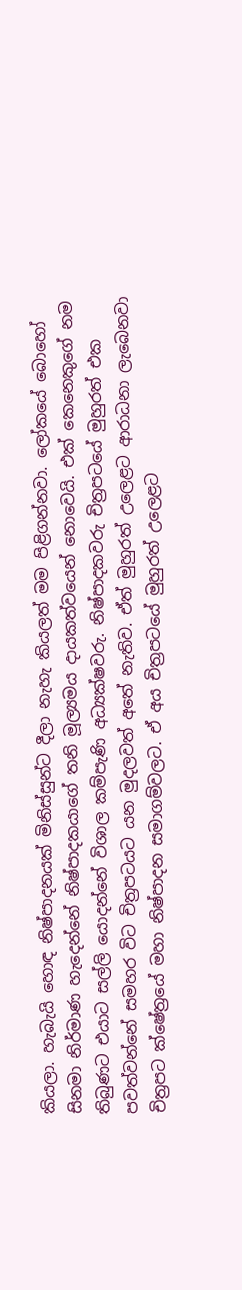කියලා. හැබැයි හොඳ නිෂ්පාදනයක් මිනිස්සුන්ට දීලා නැහැ කියලත් මම පිළිගන්නවා. ලෝකයේ බොහෝ සිනමා නිර්මාණ හැදෙන්නේ නිෂ්පාදකයාගේ තනි මූල්‍යමය දායකත්වයෙන් නොවෙයි. එක් කෙනෙකුගේ නම තිබුණට එයාට සල්ලි යොදන්නේ විශාල කම්පැණි අධ්‍යක්ෂවරු. නිෂ්පාදකවරු චිත්‍රපටයේ මුහුරත් එක පවත්වන්නේ සමහර විට චිත්‍රපටයට යන මුදලවත් අතේ නැතිව. ඒත් මුහුරත් උලෙළට ආරාධනා ලැබෙනවා චිත්‍රපට ක්ෂේත්‍රයේ මහා නිෂ්පාදන සමාගම්වලට. ඒ අය චිත්‍රපටයේ මුහුරත් උලෙළට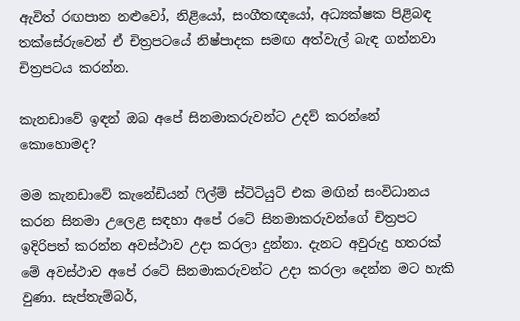ඇවිත් රඟපාන නළුවෝ, නිළියෝ, සංගීතඥයෝ, අධ්‍යක්ෂක පිළිබඳ තක්සේරුවෙන් ඒ චිත්‍රපටයේ නිෂ්පාදක සමඟ අත්වැල් බැඳ ගන්නවා චිත්‍රපටය කරන්න.

කැනඩාවේ ඉඳන් ඔබ අපේ සිනමාකරුවන්ට උදව් කරන්නේ කොහොමද?

මම කැනඩාවේ කැනේඩියන් ෆිල්ම් ස්ටිටියුට් එක මඟින් සංවිධානය කරන සිනමා උලෙළ සඳහා අපේ රටේ සිනමාකරුවන්ගේ චිත්‍රපට ඉදිරිපත් කරන්න අවස්ථාව උදා කරලා දුන්නා. දැනට අවුරුදු හතරක් මේ අවස්ථාව අපේ රටේ සිනමාකරුවන්ට උදා කරලා දෙන්න මට හැකි වුණා. සැප්තැම්බර්,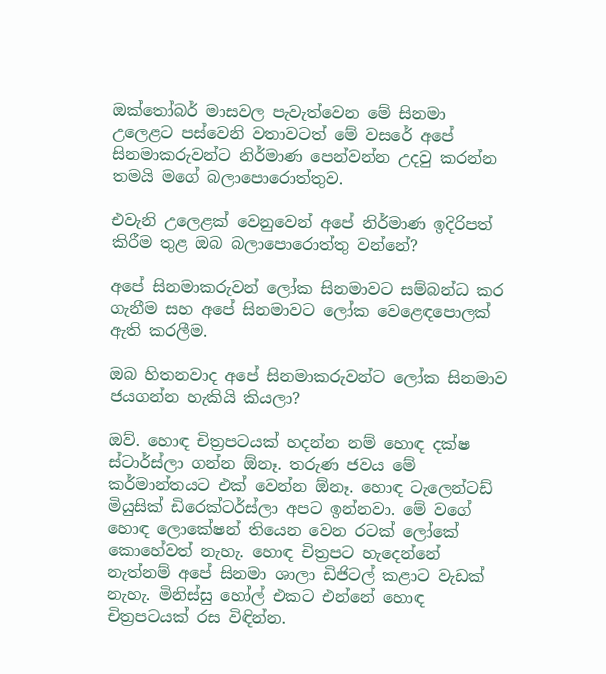ඔක්තෝබර් මාසවල පැවැත්වෙන මේ සිනමා උලෙළට පස්වෙනි වතාවටත් මේ වසරේ අපේ සිනමාකරුවන්ට නිර්මාණ පෙන්වන්න උදවු කරන්න තමයි මගේ බලාපොරොත්තුව.

එවැනි උලෙළක් වෙනුවෙන් අපේ නිර්මාණ ඉදිරිපත් කිරීම තුළ ඔබ බලාපොරොත්තු වන්නේ?

අපේ සිනමාකරුවන් ලෝක සිනමාවට සම්බන්ධ කර ගැනීම සහ අපේ සිනමාවට ලෝක වෙළෙඳපොලක් ඇති කරලීම.

ඔබ හිතනවාද අපේ සිනමාකරුවන්ට ලෝක සිනමාව ජයගන්න හැකියි කියලා?

ඔව්. හොඳ චිත්‍රපටයක් හදන්න නම් හොඳ දක්ෂ ස්ටාර්ස්ලා ගන්න ඕනෑ. තරුණ ජවය මේ කර්මාන්තයට එක් වෙන්න ඕනෑ. හොඳ ටැලෙන්ටඩ් මියුසික් ඩිරෙක්ටර්ස්ලා අපට ඉන්නවා. මේ වගේ හොඳ ලොකේෂන් තියෙන වෙන රටක් ලෝකේ කොහේවත් නැහැ. හොඳ චිත්‍රපට හැදෙන්නේ නැත්නම් අපේ සිනමා ශාලා ඩිජිටල් කළාට වැඩක් නැහැ. මිනිස්සු හෝල් එකට එන්නේ හොඳ චිත්‍රපටයක් රස විඳින්න.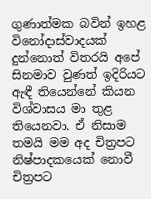ගුණාත්මක බවින් ඉහළ විනෝදාස්වාදයක් දුන්නොත් විතරයි අපේ සිනමාව වුණත් ඉදිරියට ඇඳී තියෙන්නේ කියන විශ්වාසය මා තුළ තියෙනවා. ඒ නිසාම තමයි මම අද චිත්‍රපට නිෂ්පාදකයෙක් නොවී චිත්‍රපට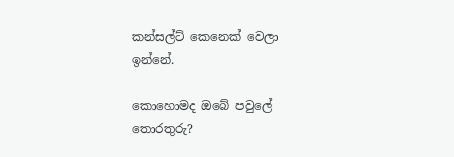කන්සල්ට් කෙනෙක් වෙලා ඉන්නේ.

කොහොමද ඔබේ පවුලේ තොරතුරු?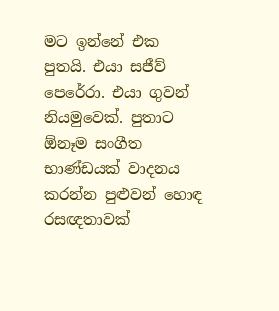මට ඉන්නේ එක පුතයි. එයා සජීව් පෙරේරා. එයා ගුවන් නියමුවෙක්. පුතාට ඕනෑම සංගීත භාණ්ඩයක් වාදනය කරන්න පුළුවන් හොඳ රසඥතාවක්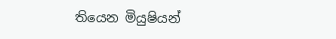තියෙන මියුෂියන්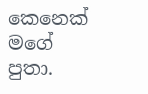කෙනෙක් මගේ පුතා.